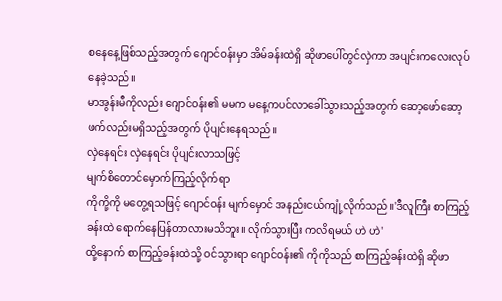စနေနေ့ဖြစ်သည့်အတွက် ဂျောင်ဝန်းမှာ အိမ်ခန်းထဲရှိ ဆိုဖာပေါ်တွင်လှဲကာ အပျင်းကလေးလုပ်နေခဲ့သည်။
မာအွန်းမီကိုလည်း ဂျောင်ဝန်း၏ မမက မနေ့ကပင်လာခေါ်သွားသည့်အတွက် ဆော့ဖော်ဆော့ဖက်လည်းမရှိသည့်အတွက် ပိုပျင်းနေရသည်။
လှဲနေရင်း လှဲနေရင်း ပိုပျင်းလာသဖြင့်
မျက်စိတောင်မှောက်ကြည့်လိုက်ရာ
ကိုကို့ကို မတွေ့ရသဖြင့် ဂျောင်ဝန်း မျက်မှောင် အနည်းငယ်ကျုံ့လိုက်သည်။'ဒီလူကြီး စာကြည့်ခန်းထဲ ရောက်နေပြန်တာလားမသိဘူး။ လိုက်သွားပြီး ကလိရမယ် ဟဲ ဟဲ'
ထို့နောက် စာကြည့်ခန်းထဲသို့ ဝင်သွားရာ ဂျောင်ဝန်း၏ ကိုကိုသည် စာကြည့်ခန်းထဲရှိ ဆိုဖာ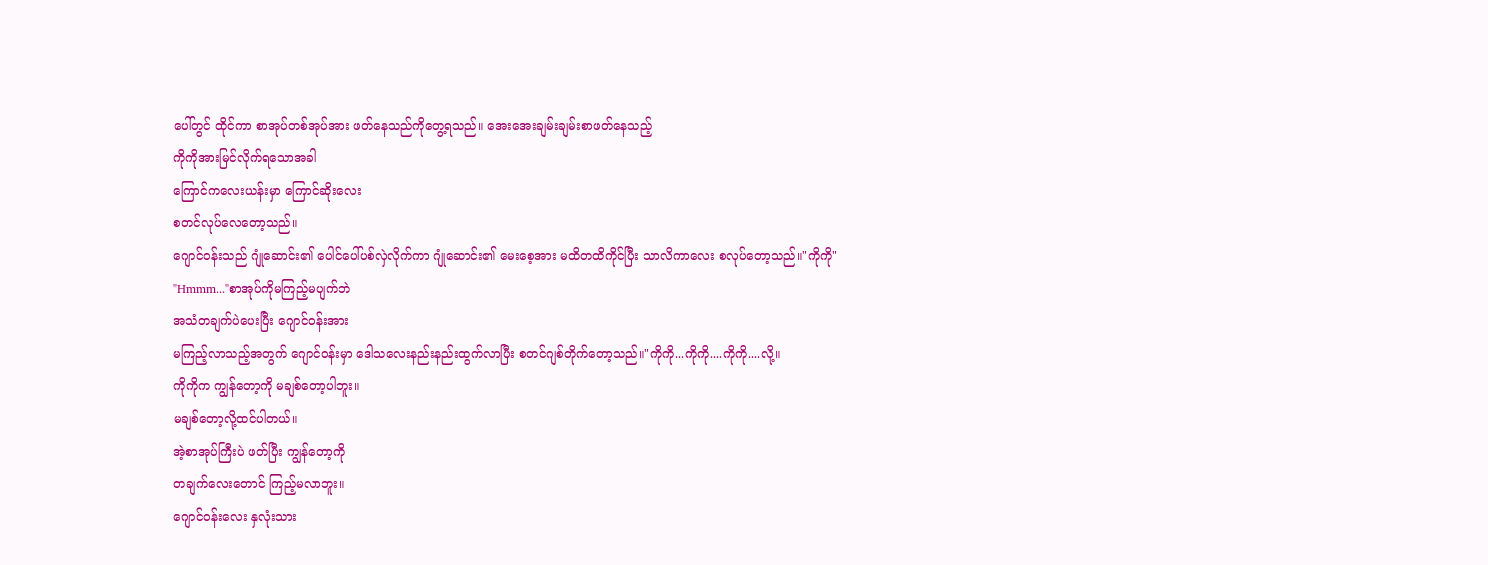ပေါ်တွင် ထိုင်ကာ စာအုပ်တစ်အုပ်အား ဖတ်နေသည်ကိုတွေ့ရသည်။ အေးအေးချမ်းချမ်းစာဖတ်နေသည့်
ကိုကိုအားမြင်လိုက်ရသောအခါ
ကြောင်ကလေးယန်းမှာ ကြောင်ဆိုးလေး
စတင်လုပ်လေတော့သည်။
ဂျောင်ဝန်းသည် ဂျုံဆောင်း၏ ပေါင်ပေါ်ပစ်လှဲလိုက်ကာ ဂျုံဆောင်း၏ မေးစေ့အား မထိတထိကိုင်ပြီး သာလိကာလေး စလုပ်တော့သည်။"ကိုကို"
"Hmmm..."စာအုပ်ကိုမကြည့်မပျက်ဘဲ
အသံတချက်ပဲပေးပြီး ဂျောင်ဝန်းအား
မကြည့်လာသည့်အတွက် ဂျောင်ဝန်းမှာ ဒေါသလေးနည်းနည်းထွက်လာပြီး စတင်ဂျစ်တိုက်တော့သည်။"ကိုကို...ကိုကို....ကိုကို....လို့။
ကိုကိုက ကျွန်တော့ကို မချစ်တော့ပါဘူး။
မချစ်တော့လို့ထင်ပါတယ်။
အဲ့စာအုပ်ကြီးပဲ ဖတ်ပြီး ကျွန်တော့ကို
တချက်လေးတောင် ကြည့်မလာဘူး။
ဂျောင်ဝန်းလေး နှလုံးသား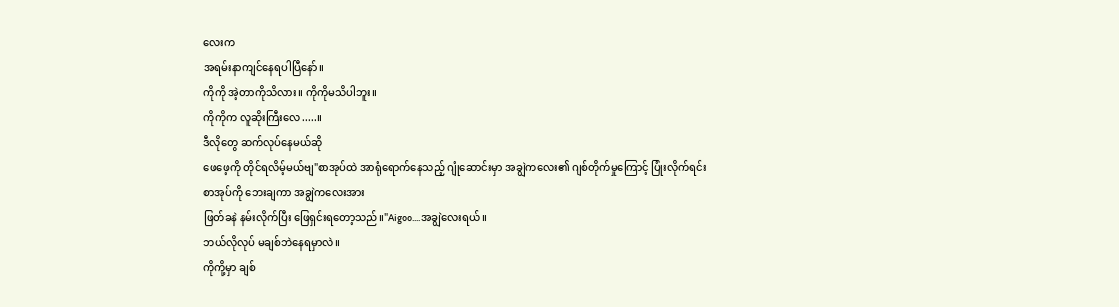လေးက
အရမ်းနာကျင်နေရပါပြီနော်။
ကိုကို အဲ့တာကိုသိလား။ ကိုကိုမသိပါဘူး။
ကိုကိုက လူဆိုးကြီးလေ.....။
ဒီလိုတွေ ဆက်လုပ်နေမယ်ဆို
ဖေဖေ့ကို တိုင်ရလိမ့်မယ်ဗျ"စာအုပ်ထဲ အာရုံရောက်နေသည့် ဂျုံဆောင်းမှာ အချွဲကလေး၏ ဂျစ်တိုက်မှုကြောင့် ပြုံးလိုက်ရင်း
စာအုပ်ကို ဘေးချကာ အချွဲကလေးအား
ဖြတ်ခနဲ နမ်းလိုက်ပြီး ဖြေရှင်းရတော့သည်။"Aigoo....အချွဲလေးရယ်။
ဘယ်လိုလုပ် မချစ်ဘဲနေရမှာလဲ။
ကိုကို့မှာ ချစ်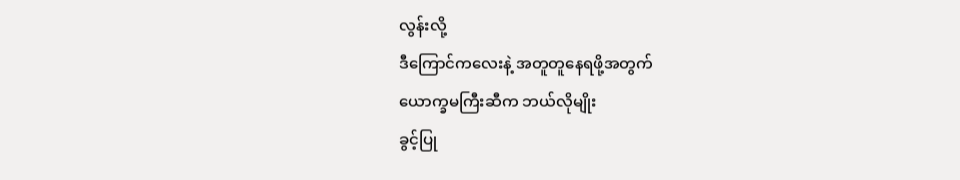လွန်းလို့
ဒီကြောင်ကလေးနဲ့ အတူတူနေရဖို့အတွက်
ယောက္ခမကြီးဆီက ဘယ်လိုမျိုး
ခွင့်ပြု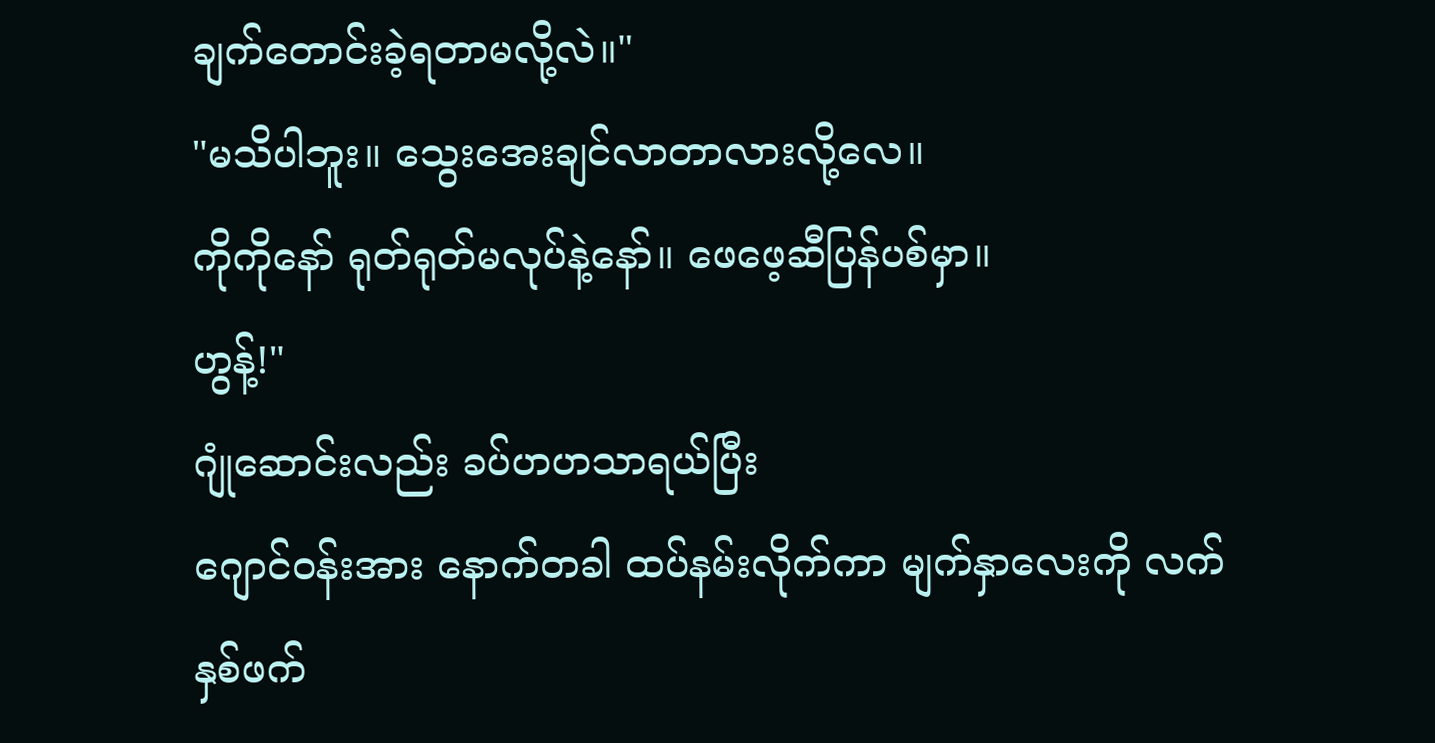ချက်တောင်းခဲ့ရတာမလို့လဲ။"
"မသိပါဘူး။ သွေးအေးချင်လာတာလားလို့လေ။
ကိုကိုနော် ရုတ်ရုတ်မလုပ်နဲ့နော်။ ဖေဖေ့ဆီပြန်ပစ်မှာ။
ဟွန့်!"
ဂျုံဆောင်းလည်း ခပ်ဟဟသာရယ်ပြီး
ဂျောင်ဝန်းအား နောက်တခါ ထပ်နမ်းလိုက်ကာ မျက်နှာလေးကို လက်နှစ်ဖက်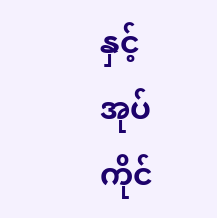နှင့်
အုပ်ကိုင်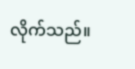လိုက်သည်။